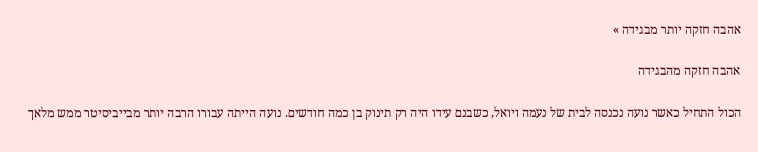אהבה חזקה יותר מבגידה »

אהבה חזקה מהבגידה

הכול התחיל כאשר נועה נכנסה לבית של נעמה ויואל, כשבנם עידו היה רק תינוק בן כמה חודשים. נועה הייתה עבורו הרבה יותר מבייביסיטר ממש מלאך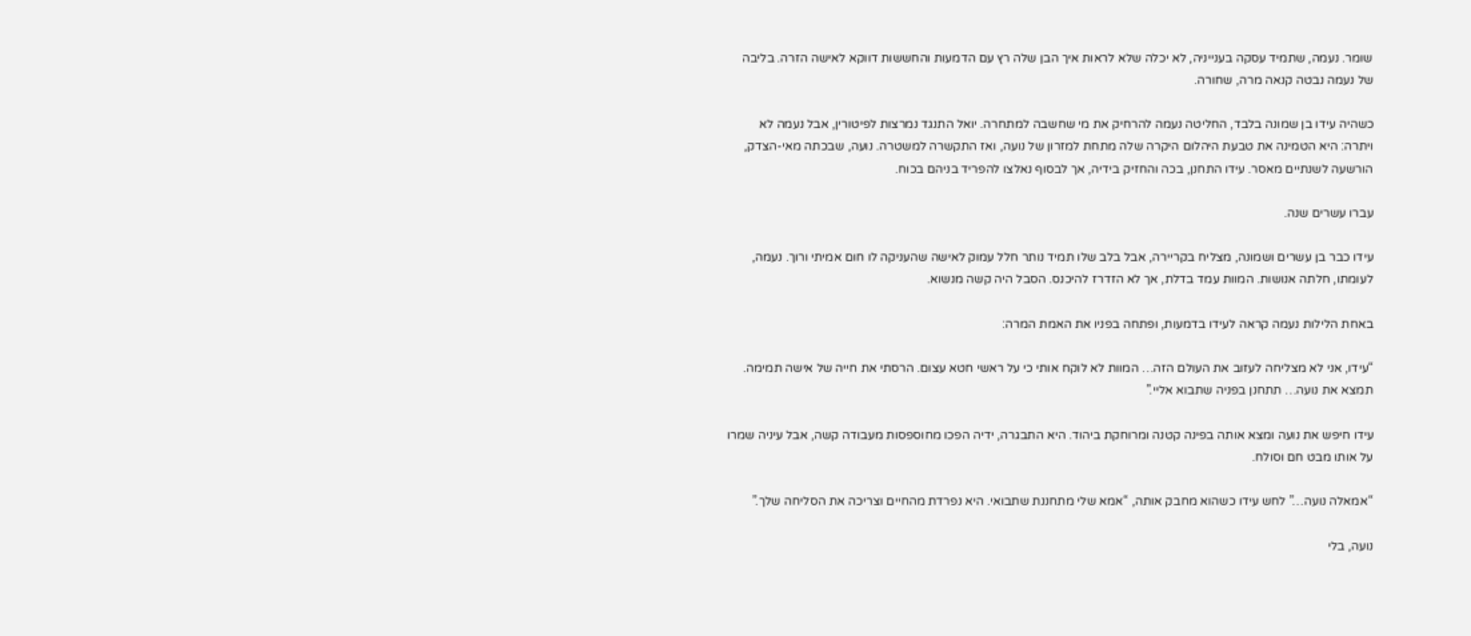שומר. נעמה, שתמיד עסקה בענייניה, לא יכלה שלא לראות איך הבן שלה רץ עם הדמעות והחששות דווקא לאישה הזרה. בליבה של נעמה נבטה קנאה מרה, שחורה.

כשהיה עידו בן שמונה בלבד, החליטה נעמה להרחיק את מי שחשבה למתחרה. יואל התנגד נמרצות לפיטורין, אבל נעמה לא ויתרה: היא הטמינה את טבעת היהלום היקרה שלה מתחת למזרון של נועה, ואז התקשרה למשטרה. נועה, שבכתה מאי-הצדק, הורשעה לשנתיים מאסר. עידו התחנן, בכה והחזיק בידיה, אך לבסוף נאלצו להפריד בניהם בכוח.

עברו עשרים שנה.

עידו כבר בן עשרים ושמונה, מצליח בקריירה, אבל בלב שלו תמיד נותר חלל עמוק לאישה שהעניקה לו חום אמיתי ורוך. נעמה, לעומתו, חלתה אנושות. המוות עמד בדלת, אך לא הזדרז להיכנס. הסבל היה קשה מנשוא.

באחת הלילות נעמה קראה לעידו בדמעות, ופתחה בפניו את האמת המרה:

“עידו, אני לא מצליחה לעזוב את העולם הזה… המוות לא לוקח אותי כי על ראשי חטא עצום. הרסתי את חייה של אישה תמימה. תמצא את נועה… תתחנן בפניה שתבוא אליי.”

עידו חיפש את נועה ומצא אותה בפינה קטנה ומרוחקת ביהוד. היא התבגרה, ידיה הפכו מחוספסות מעבודה קשה, אבל עיניה שמרו על אותו מבט חם וסולח.

“אמאלה נועה…” לחש עידו כשהוא מחבק אותה, “אמא שלי מתחננת שתבואי. היא נפרדת מהחיים וצריכה את הסליחה שלך.”

נועה, בלי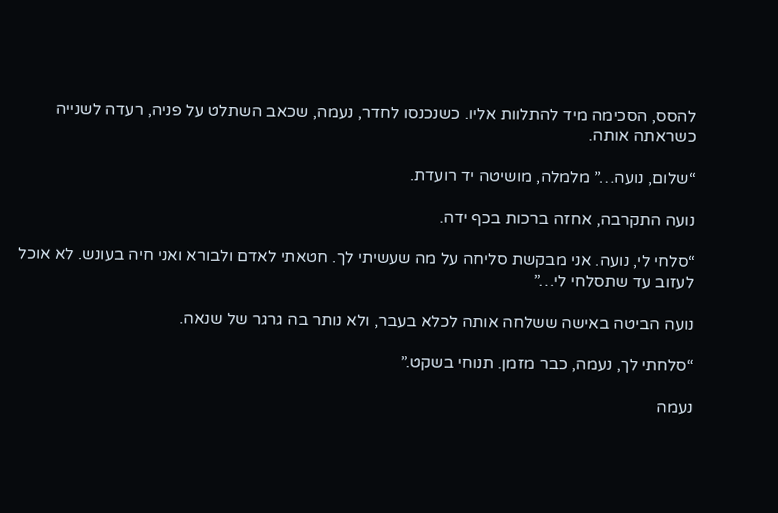להסס, הסכימה מיד להתלוות אליו. כשנכנסו לחדר, נעמה, שכאב השתלט על פניה, רעדה לשנייה כשראתה אותה.

“שלום, נועה…” מלמלה, מושיטה יד רועדת.

נועה התקרבה, אחזה ברכות בכף ידה.

“סלחי לי, נועה. אני מבקשת סליחה על מה שעשיתי לך. חטאתי לאדם ולבורא ואני חיה בעונש. לא אוכל לעזוב עד שתסלחי לי…”

נועה הביטה באישה ששלחה אותה לכלא בעבר, ולא נותר בה גרגר של שנאה.

“סלחתי לך, נעמה, כבר מזמן. תנוחי בשקט.”

נעמה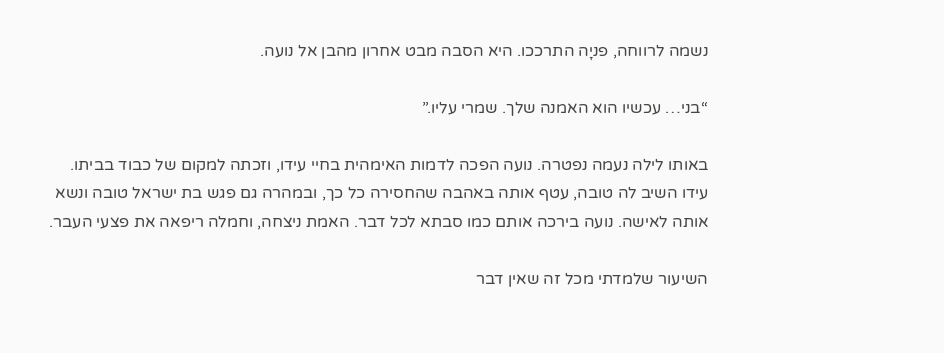נשמה לרווחה, פניָה התרככו. היא הסבה מבט אחרון מהבן אל נועה.

“בני… עכשיו הוא האמנה שלך. שמרי עליו.”

באותו לילה נעמה נפטרה. נועה הפכה לדמות האימהית בחיי עידו, וזכתה למקום של כבוד בביתו. עידו השיב לה טובה, עטף אותה באהבה שהחסירה כל כך, ובמהרה גם פגש בת ישראל טובה ונשא אותה לאישה. נועה בירכה אותם כמו סבתא לכל דבר. האמת ניצחה, וחמלה ריפאה את פצעי העבר.

השיעור שלמדתי מכל זה שאין דבר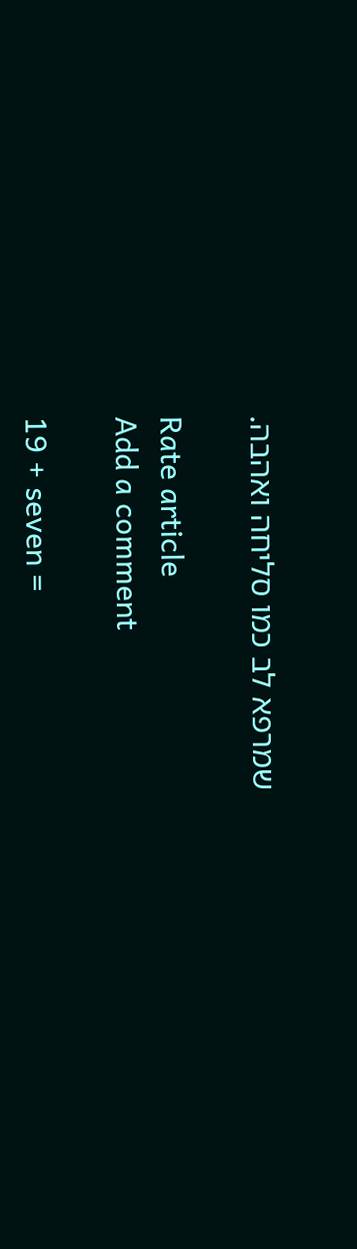שמרפא לב כמו סליחה ואהבה.

Rate article
Add a comment

19 + seven =